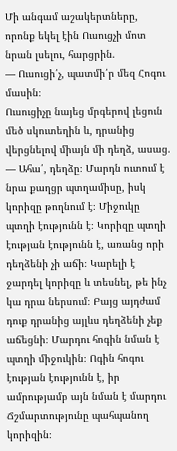Մի անգամ աշակերտները, որոնք եկել էին Ուսուցչի մոտ նրան լսելու, հարցրին.
— Ուսուցի՛չ, պատմի՛ր մեզ Հոգու մասին։
Ուսուցիչը նայեց մրգերով լեցուն մեծ սկուտեղին և, դրանից վերցնելով միայն մի դեղձ, ասաց.
— Ահա՛, դեղձը։ Մարդն ուտում է նրա քաղցր պտղամիսը, իսկ կորիզը թողնում է։ Միջուկը պտղի էությունն է։ Կորիզը պտղի էության էությունն է, առանց որի դեղձենի չի աճի։ Կարելի է ջարդել կորիզը և տեսնել, թե ինչ կա դրա ներսում։ Բայց այդժամ դուք դրանից այլևս դեղձենի չեք աճեցնի։ Մարդու հոգին նման է պտղի միջուկին։ Ոգին հոգու էության էությունն է, իր ամրությամբ այն նման է մարդու Ճշմարտությունը պահպանող կորիզին։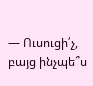— Ուսուցի՛չ, բայց ինչպե՞ս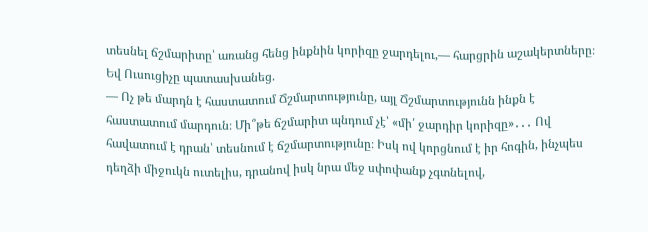տեսնել ճշմարիտը՝ առանց հենց ինքնին կորիզը ջարդելու,— հարցրին աշակերտները։
Եվ Ուսուցիչը պատասխանեց.
— Ոչ թե մարդն է հաստատում Ճշմարտությունը, այլ Ճշմարտությունն ինքն է հաստատում մարդուն։ Մի՞թե ճշմարիտ պնդում չէ՝ «մի՛ ջարդիր կորիզը»․․․ Ով հավատում է դրան՝ տեսնում է ճշմարտությունը։ Իսկ ով կորցնում է իր հոգին, ինչպես դեղձի միջուկն ուտելիս, դրանով իսկ նրա մեջ սփոփանք չգտնելով,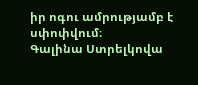իր ոգու ամրությամբ է սփոփվում։
Գալինա Ստրելկովա